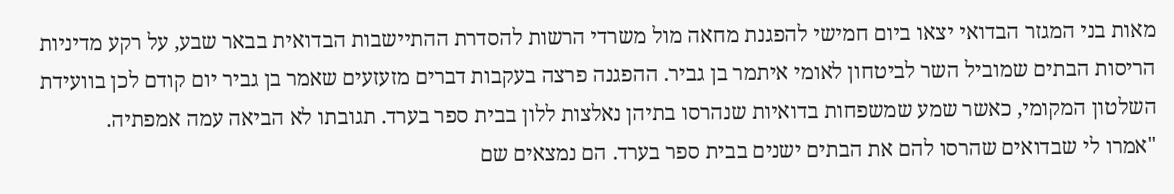מאות בני המגזר הבדואי יצאו ביום חמישי להפגנת מחאה מול משרדי הרשות להסדרת ההתיישבות הבדואית בבאר שבע, על רקע מדיניות הריסות הבתים שמוביל השר לביטחון לאומי איתמר בן גביר. ההפגנה פרצה בעקבות דברים מזעזעים שאמר בן גביר יום קודם לכן בוועידת השלטון המקומי, כאשר שמע שמשפחות בדואיות שנהרסו בתיהן נאלצות ללון בבית ספר בערד. תגובתו לא הביאה עמה אמפתיה.
"אמרו לי שבדואים שהרסו להם את הבתים ישנים בבית ספר בערד. הם נמצאים שם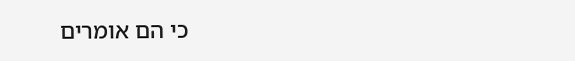כי הם אומרים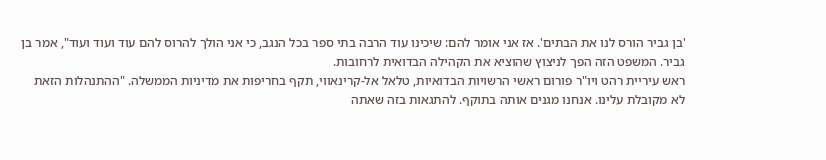'בן גביר הורס לנו את הבתים'. אז אני אומר להם: שיכינו עוד הרבה בתי ספר בכל הנגב, כי אני הולך להרוס להם עוד ועוד ועוד", אמר בן גביר. המשפט הזה הפך לניצוץ שהוציא את הקהילה הבדואית לרחובות.
ראש עיריית רהט ויו"ר פורום ראשי הרשויות הבדואיות, טלאל אל-קרינאווי, תקף בחריפות את מדיניות הממשלה. "ההתנהלות הזאת לא מקובלת עלינו. אנחנו מגנים אותה בתוקף. להתגאות בזה שאתה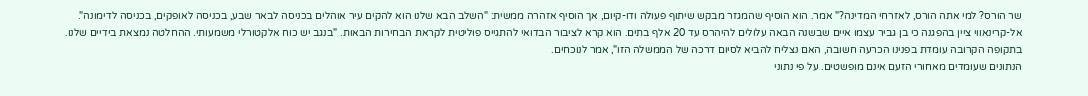שר הורס? למי אתה הורס, לאזרחי המדינה?" אמר. הוא הוסיף שהמגזר מבקש שיתוף פעולה ודו-קיום, אך הוסיף אזהרה ממשית: "השלב הבא שלנו הוא להקים עיר אוהלים בכניסה לבאר שבע, בכניסה לאופקים, בכניסה לדימונה".
אל-קרינאווי ציין בהפגנה כי בן גביר עצמו איים שבשנה הבאה עלולים להיהרס עד 20 אלף בתים. הוא קרא לציבור הבדואי להתגייס פוליטית לקראת הבחירות הבאות. "בנגב יש כוח אלקטורלי משמעותי. ההחלטה נמצאת בידיים שלנו. בתקופה הקרובה עומדת בפנינו הכרעה חשובה, האם נצליח להביא לסיום דרכה של הממשלה הזו", אמר לנוכחים.
הנתונים שעומדים מאחורי הזעם אינם מופשטים. על פי נתוני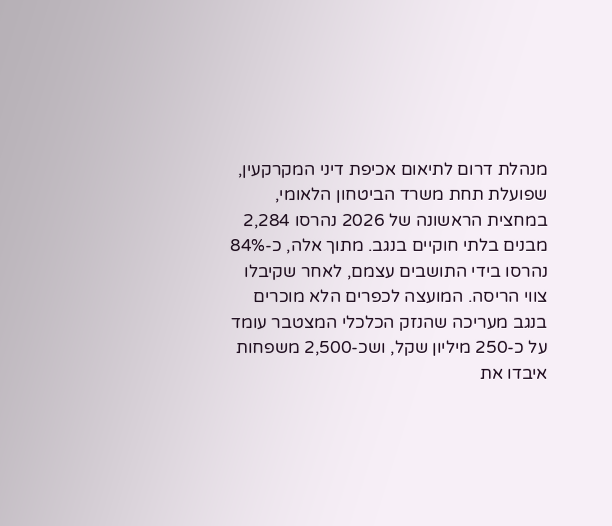מנהלת דרום לתיאום אכיפת דיני המקרקעין, שפועלת תחת משרד הביטחון הלאומי, במחצית הראשונה של 2026 נהרסו 2,284 מבנים בלתי חוקיים בנגב. מתוך אלה, כ-84% נהרסו בידי התושבים עצמם, לאחר שקיבלו צווי הריסה. המועצה לכפרים הלא מוכרים בנגב מעריכה שהנזק הכלכלי המצטבר עומד על כ-250 מיליון שקל, ושכ-2,500 משפחות איבדו את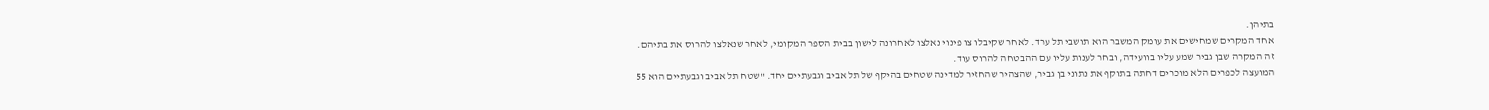בתיהן.
אחד המקרים שמחישים את עומק המשבר הוא תושבי תל ערד. לאחר שקיבלו צו פינוי נאלצו לאחרונה לישון בבית הספר המקומי, לאחר שנאלצו להרוס את בתיהם. זה המקרה שבן גביר שמע עליו בוועידה, ובחר לענות עליו עם ההבטחה להרוס עוד.
המועצה לכפרים הלא מוכרים דחתה בתוקף את נתוני בן גביר, שהצהיר שהחזיר למדינה שטחים בהיקף של תל אביב וגבעתיים יחד. "שטח תל אביב וגבעתיים הוא 55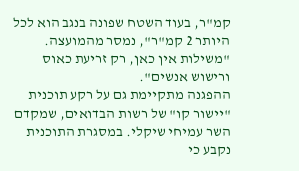קמ"ר, בעוד השטח שפונה בנגב הוא לכל היותר 2 קמ"ר", נמסר מהמועצה. "משילות אין כאן, רק זריעת כאוס ורישוש אנשים".
ההפגנה מתקיימת גם על רקע תוכנית "יישור קו" של רשות הבדואים, שמקדם השר עמיחי שיקלי. במסגרת התוכנית נקבע כי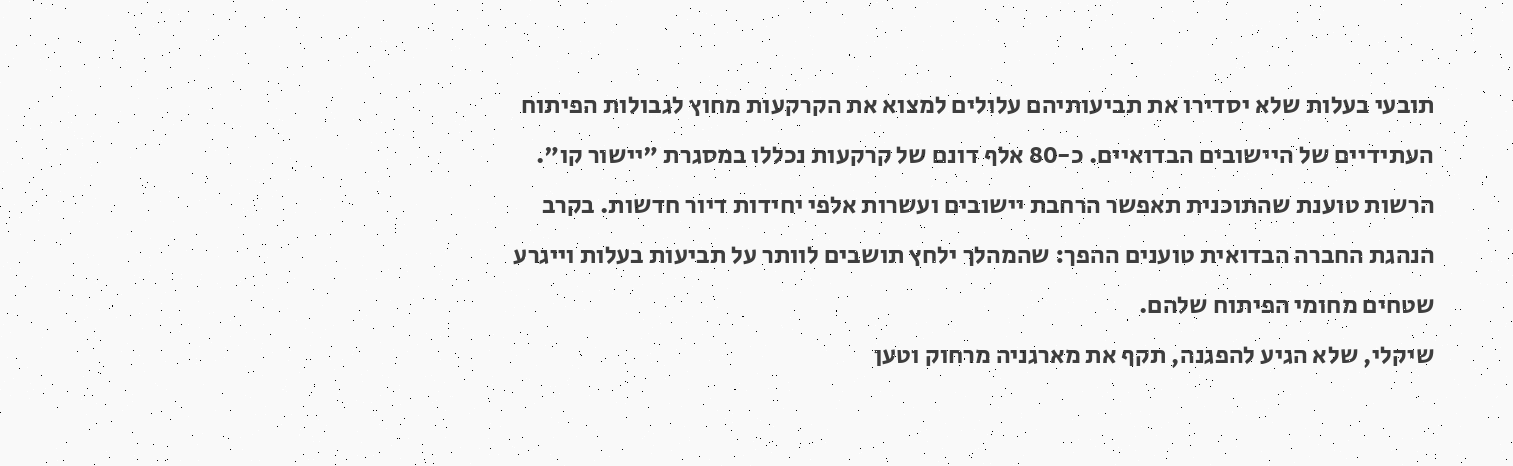תובעי בעלות שלא יסדירו את תביעותיהם עלולים למצוא את הקרקעות מחוץ לגבולות הפיתוח העתידיים של היישובים הבדואיים. כ-80 אלף דונם של קרקעות נכללו במסגרת "יישור קו". הרשות טוענת שהתוכנית תאפשר הרחבת יישובים ועשרות אלפי יחידות דיור חדשות. בקרב הנהגת החברה הבדואית טוענים ההפך: שהמהלך ילחץ תושבים לוותר על תביעות בעלות וייגרע שטחים מחומי הפיתוח שלהם.
שיקלי, שלא הגיע להפגנה, תקף את מארגניה מרחוק וטען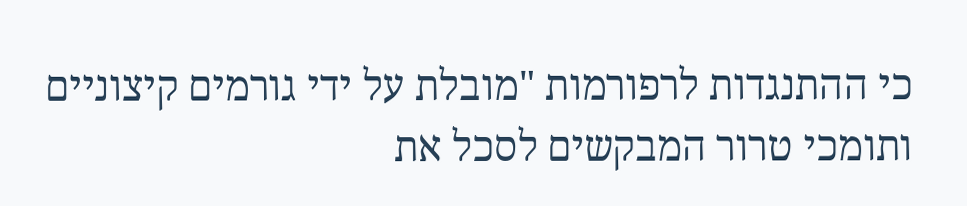כי ההתנגדות לרפורמות "מובלת על ידי גורמים קיצוניים ותומכי טרור המבקשים לסכל את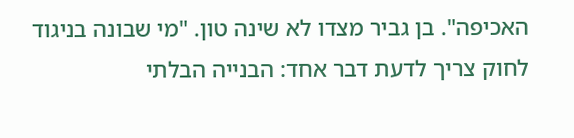האכיפה". בן גביר מצדו לא שינה טון. "מי שבונה בניגוד לחוק צריך לדעת דבר אחד: הבנייה הבלתי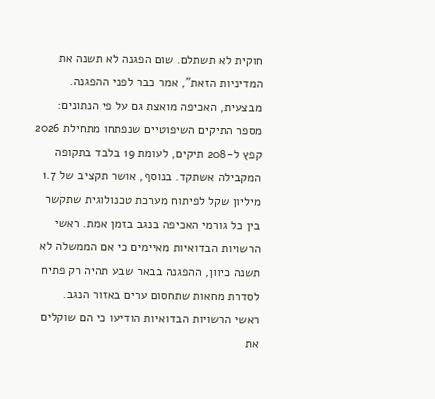חוקית לא תשתלם. שום הפגנה לא תשנה את המדיניות הזאת", אמר כבר לפני ההפגנה.
מבצעית, האכיפה מואצת גם על פי הנתונים: מספר התיקים השיפוטיים שנפתחו מתחילת 2026 קפץ ל-208 תיקים, לעומת 19 בלבד בתקופה המקבילה אשתקד. בנוסף, אושר תקציב של 1.7 מיליון שקל לפיתוח מערכת טכנולוגית שתקשר בין כל גורמי האכיפה בנגב בזמן אמת. ראשי הרשויות הבדואיות מאיימים כי אם הממשלה לא תשנה כיוון, ההפגנה בבאר שבע תהיה רק פתיח לסדרת מחאות שתחסום ערים באזור הנגב.
ראשי הרשויות הבדואיות הודיעו כי הם שוקלים את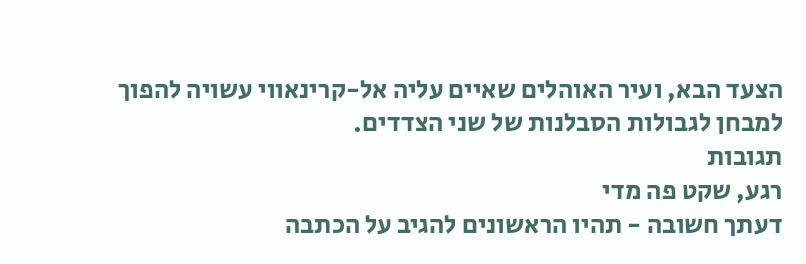הצעד הבא, ועיר האוהלים שאיים עליה אל-קרינאווי עשויה להפוך למבחן לגבולות הסבלנות של שני הצדדים.
תגובות
רגע, שקט פה מדי
דעתך חשובה - תהיו הראשונים להגיב על הכתבה